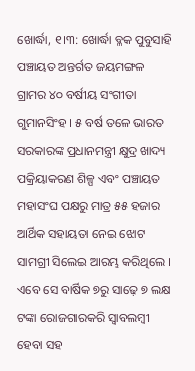ଖୋର୍ଦ୍ଧା, ୧।୩: ଖୋର୍ଦ୍ଧା ବ୍ଳକ ପୁବୁସାହି ପଞ୍ଚାୟତ ଅନ୍ତର୍ଗତ ଜୟମଙ୍ଗଳ ଗ୍ରାମର ୪୦ ବର୍ଷୀୟ ସଂଗୀତା ଗୁମାନସିଂହ । ୫ ବର୍ଷ ତଳେ ଭାରତ ସରକାରଙ୍କ ପ୍ରଧାନମନ୍ତ୍ରୀ କ୍ଷୁଦ୍ର ଖାଦ୍ୟ ପକ୍ରିୟାକରଣ ଶିଳ୍ପ ଏବଂ ପଞ୍ଚାୟତ ମହାସଂଘ ପକ୍ଷରୁ ମାତ୍ର ୫୫ ହଜାର ଆର୍ଥିକ ସହାୟତା ନେଇ ଝୋଟ ସାମଗ୍ରୀ ସିଲେଇ ଆରମ୍ଭ କରିଥିଲେ । ଏବେ ସେ ବାର୍ଷିକ ୭ରୁ ସାଢ଼େ ୭ ଲକ୍ଷ ଟଙ୍କା ରୋଜଗାରକରି ସ୍ୱାବଲମ୍ବୀ ହେବା ସହ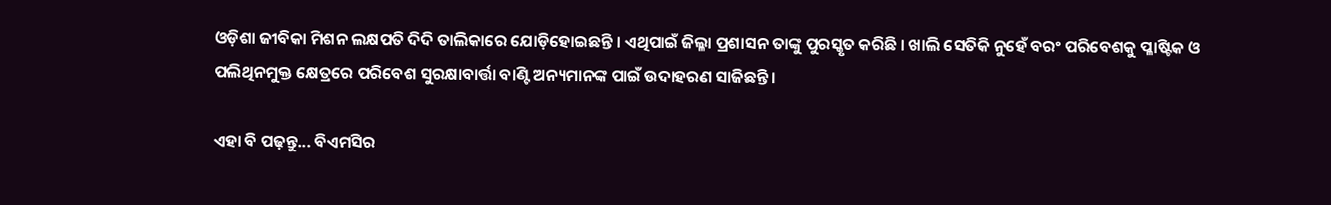ଓଡ଼ିଶା ଜୀବିକା ମିଶନ ଲକ୍ଷପତି ଦିଦି ତାଲିକାରେ ଯୋଡ଼ିହୋଇଛନ୍ତି । ଏଥିପାଇଁ ଜିଲ୍ଳା ପ୍ରଶାସନ ତାଙ୍କୁ ପୁରସ୍କୃତ କରିଛି । ଖାଲି ସେତିକି ନୁହେଁ ବରଂ ପରିବେଶକୁ ପ୍ଳାଷ୍ଟିକ ଓ ପଲିଥିନମୁକ୍ତ କ୍ଷେତ୍ରରେ ପରିବେଶ ସୁରକ୍ଷାବାର୍ତ୍ତା ବାଣ୍ଟି ଅନ୍ୟମାନଙ୍କ ପାଇଁ ଉଦାହରଣ ସାଜିଛନ୍ତି ।

ଏହା ବି ପଢ଼ନ୍ତୁ... ବିଏମସିର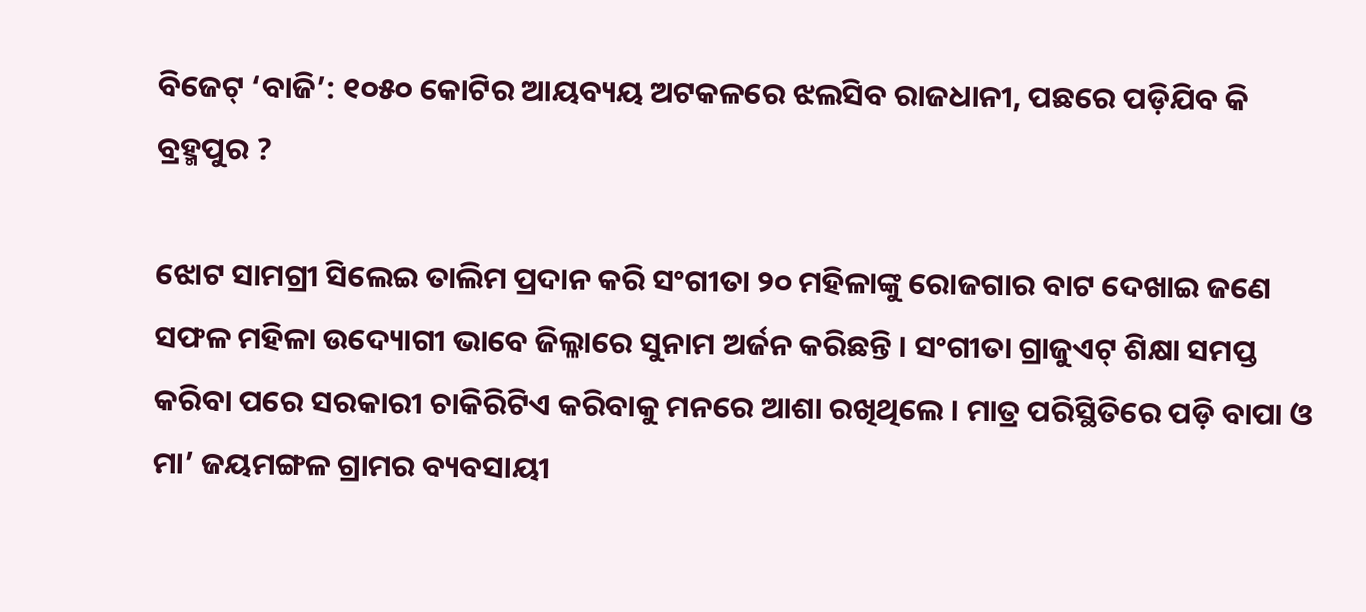ବିଜେଟ୍ ‘ବାଜି’: ୧୦୫୦ କୋଟିର ଆୟବ୍ୟୟ ଅଟକଳରେ ଝଲସିବ ରାଜଧାନୀ, ପଛରେ ପଡ଼ିଯିବ କି ବ୍ରହ୍ମପୁର ?

ଝୋଟ ସାମଗ୍ରୀ ସିଲେଇ ତାଲିମ ପ୍ରଦାନ କରି ସଂଗୀତା ୨୦ ମହିଳାଙ୍କୁ ରୋଜଗାର ବାଟ ଦେଖାଇ ଜଣେ ସଫଳ ମହିଳା ଉଦ୍ୟୋଗୀ ଭାବେ ଜିଲ୍ଳାରେ ସୁନାମ ଅର୍ଜନ କରିଛନ୍ତି । ସଂଗୀତା ଗ୍ରାଜୁଏଟ୍ ଶିକ୍ଷା ସମପ୍ତ କରିବା ପରେ ସରକାରୀ ଚାକିରିଟିଏ କରିବାକୁ ମନରେ ଆଶା ରଖିଥିଲେ । ମାତ୍ର ପରିସ୍ଥିତିରେ ପଡ଼ି ବାପା ଓ ମା’ ଜୟମଙ୍ଗଳ ଗ୍ରାମର ବ୍ୟବସାୟୀ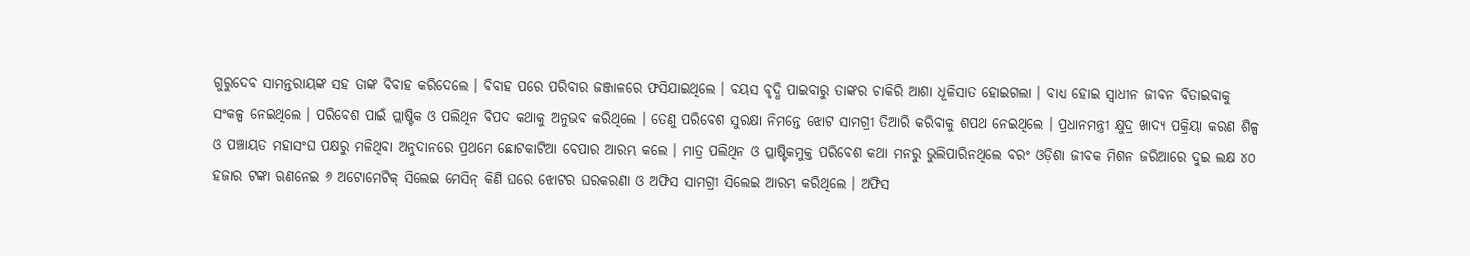ଗୁରୁଦେବ ସାମନ୍ତରାୟଙ୍କ ସହ ତାଙ୍କ ବିବାହ କରିଦେଲେ । ବିବାହ ପରେ ପରିବାର ଜଞ୍ଜାଳରେ ଫସିଯାଇଥିଲେ । ବୟସ ବୃଦ୍ଧି ପାଇବାରୁ ତାଙ୍କର ଚାକିରି ଆଶା ଧୂଳିସାତ ହୋଇଗଲା । ବାଧ୍ୟ ହୋଇ ସ୍ୱାଧୀନ ଜୀବନ ବିତାଇବାକୁ ସଂକଳ୍ପ ନେଇଥିଲେ । ପରିବେଶ ପାଇଁ ପ୍ଲାଷ୍ଟିକ ଓ ପଲିଥିନ ବିପଦ କଥାକୁ ଅନୁଭବ କରିଥିଲେ । ତେଣୁ ପରିବେଶ ସୁରକ୍ଷା ନିମନ୍ତେ ଝୋଟ ସାମଗ୍ରୀ ତିଆରି କରିବାକୁ ଶପଥ ନେଇଥିଲେ । ପ୍ରଧାନମନ୍ତ୍ରୀ କ୍ଷୁଦ୍ର ଖାଦ୍ୟ ପକ୍ରିୟା କରଣ ଶିଳ୍ପ ଓ ପଞ୍ଚାୟତ ମହାସଂଘ ପକ୍ଷରୁ ମଳିଥିବା ଅନୁଦାନରେ ପ୍ରଥମେ ଛୋଟକାଟିଆ ବେପାର ଆରମ୍ଭ କଲେ । ମାତ୍ର ପଲିଥିନ ଓ ପ୍ଳାଷ୍ଟିକମୁକ୍ତ ପରିବେଶ କଥା ମନରୁ ଭୁଲିପାରିନଥିଲେ ବରଂ ଓଡ଼ିଶା ଜୀବକ ମିଶନ ଜରିଆରେ ଦୁଇ ଲକ୍ଷ ୪୦ ହଜାର ଟଙ୍କା ଋଣନେଇ ୬ ଅଟୋମେଟିକ୍ ସିଲେଇ ମେସିନ୍ କିଣି ଘରେ ଝୋଟର ଘରକରଣା ଓ ଅଫିସ ସାମଗ୍ରୀ ସିଲେଇ ଆରମ୍ଭ କରିଥିଲେ । ଅଫିସ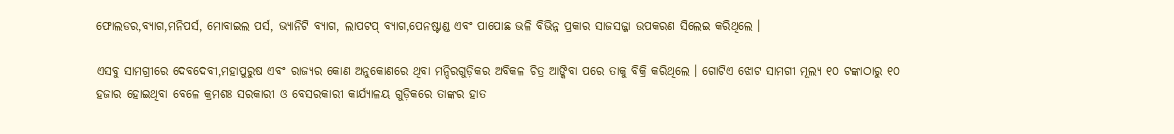ଫୋଲଡର,ବ୍ୟାଗ,ମନିପର୍ସ, ମୋବାଇଲ ପର୍ସ, ଭ୍ୟାନିଟି ବ୍ୟାଗ, ଲାପଟପ୍ ବ୍ୟାଗ,ପେନଷ୍ଟାଣ୍ଡ ଏବଂ ପାପୋଛ ଭଳି ବିଭିନ୍ନ ପ୍ରକାର ସାଜସଜ୍ଜା ଉପକରଣ ସିଲେଇ କରିଥିଲେ ।

ଏସବୁ ସାମଗ୍ରୀରେ ଦେବଦେବୀ,ମହାପୁରୁଷ ଏବଂ ରାଜ୍ୟର କୋଣ ଅନୁକୋଣରେ ଥିବା ମନ୍ଦିରଗୁଡ଼ିକର ଅବିକଳ ଚିତ୍ର ଆଙ୍କିବା ପରେ ତାକୁ ବିକ୍ରି କରିଥିଲେ । ଗୋଟିଏ ଝୋଟ ସାମଗୀ ମୂଲ୍ୟ ୧୦ ଟଙ୍କାଠାରୁ ୧୦ ହଜାର ହୋଇଥିବା ବେଳେ କ୍ରମଶଃ ସରକାରୀ ଓ ବେସରକାରୀ କାର୍ଯ୍ୟାଳୟ ଗୁଡ଼ିକରେ ତାଙ୍କର ହାତ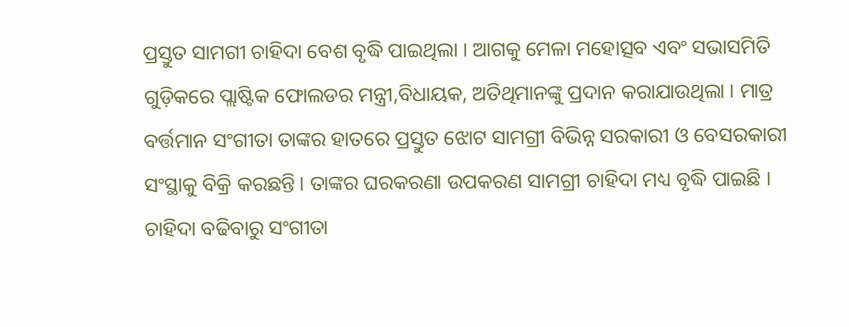ପ୍ରସ୍ତୁତ ସାମଗୀ ଚାହିଦା ବେଶ ବୃଦ୍ଧି ପାଇଥିଲା । ଆଗକୁ ମେଳା ମହୋତ୍ସବ ଏବଂ ସଭାସମିତି ଗୁଡ଼ିକରେ ପ୍ଲାଷ୍ଟିକ ଫୋଲଡର ମନ୍ତ୍ରୀ,ବିଧାୟକ, ଅତିଥିମାନଙ୍କୁ ପ୍ରଦାନ କରାଯାଉଥିଲା । ମାତ୍ର ବର୍ତ୍ତମାନ ସଂଗୀତା ତାଙ୍କର ହାତରେ ପ୍ରସ୍ତୁତ ଝୋଟ ସାମଗ୍ରୀ ବିଭିନ୍ନ ସରକାରୀ ଓ ବେସରକାରୀ ସଂସ୍ଥାକୁ ବିକ୍ରି କରଛନ୍ତି । ତାଙ୍କର ଘରକରଣା ଉପକରଣ ସାମଗ୍ରୀ ଚାହିଦା ମଧ୍ୟ ବୃଦ୍ଧି ପାଇଛି । ଚାହିଦା ବଢିବାରୁ ସଂଗୀତା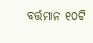ବର୍ତ୍ତମାନ ୧୦ଟି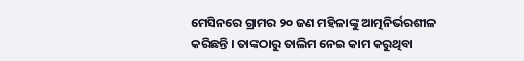ମେସିନରେ ଗ୍ରାମର ୨୦ ଜଣ ମହିଳାଙ୍କୁ ଆତ୍ମନିର୍ଭରଶୀଳ କରିଛନ୍ତି । ତାଙ୍କଠାରୁ ତାଲିମ ନେଇ କାମ କରୁଥିବା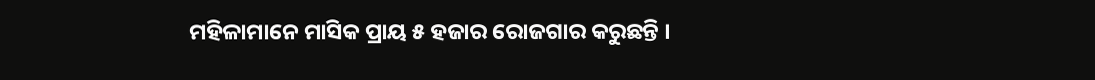ମହିଳାମାନେ ମାସିକ ପ୍ରାୟ ୫ ହଜାର ରୋଜଗାର କରୁଛନ୍ତି ।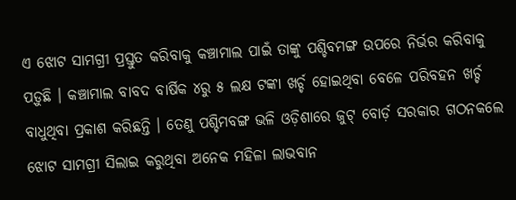ଏ ଝୋଟ ସାମଗ୍ରୀ ପ୍ରସ୍ତୁତ କରିବାକୁ କଞ୍ଚାମାଲ ପାଇଁ ତାଙ୍କୁ ପଶ୍ଚିବମଙ୍ଗ ଉପରେ ନିର୍ଭର କରିବାକୁ ପଡ଼ୁଛି । କଞ୍ଚାମାଲ ବାବଦ ବାର୍ଷିକ ୪ରୁ ୫ ଲକ୍ଷ ଟଙ୍କା ଖର୍ଚ୍ଚ ହୋଇଥିବା ବେଳେ ପରିବହନ ଖର୍ଚ୍ଚ ବାଧୁଥିବା ପ୍ରକାଶ କରିଛନ୍ତି । ତେଣୁ ପଶ୍ଚିମବଙ୍ଗ ଭଳି ଓଡ଼ିଶାରେ ଜୁଟ୍ ବୋର୍ଡ଼ ସରକାର ଗଠନକଲେ ଝୋଟ ସାମଗ୍ରୀ ସିଲାଇ କରୁଥିବା ଅନେକ ମହିଳା ଲାଭବାନ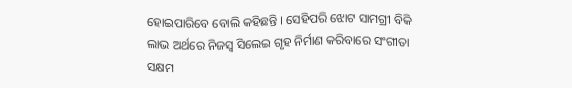ହୋଇପାରିବେ ବୋଲି କହିଛନ୍ତି । ସେହିପରି ଝୋଟ ସାମଗ୍ରୀ ବିକି ଲାଭ ଅର୍ଥରେ ନିଜସ୍ୱ ସିଲେଇ ଗୃହ ନିର୍ମାଣ କରିବାରେ ସଂଗୀତା ସକ୍ଷମ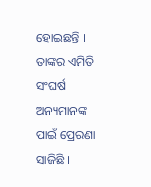ହୋଇଛନ୍ତି । ତାଙ୍କର ଏମିତି ସଂଘର୍ଷ ଅନ୍ୟମାନଙ୍କ ପାଇଁ ପ୍ରେରଣା ସାଜିଛି ।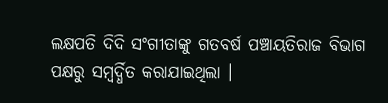ଲକ୍ଷପତି ଦିଦି ସଂଗୀତାଙ୍କୁ ଗତବର୍ଷ ପଞ୍ଚାୟତିରାଜ ବିଭାଗ ପକ୍ଷରୁ ସମ୍ବର୍ଦ୍ଧିତ କରାଯାଇଥିଲା ।